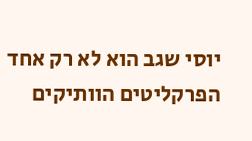יוסי שגב הוא לא רק אחד הפרקליטים הוותיקים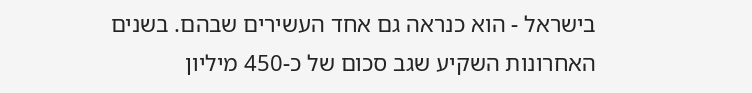בישראל - הוא כנראה גם אחד העשירים שבהם. בשנים האחרונות השקיע שגב סכום של כ-450 מיליון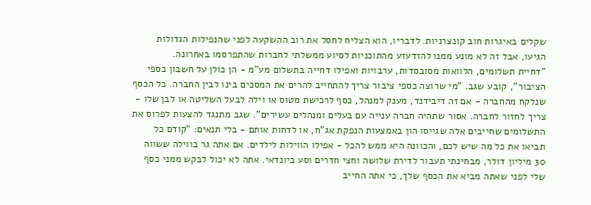שקלים באיגרות חוב קונצרניות. לדבריו, הוא הצליח לחסל את רוב ההשקעה לפני שהנפילות הגדולות הגיעו, אבל זה לא מונע ממנו להזדעזע מהתוכניות לסיוע ממשלתי לחברות שהתפרסמו באחרונה.
"דחיית תשלומים, הלוואות מסובסדות, ערבויות ואפילו דחייה בתשלום מע"מ - הן כולן על חשבון כספי הציבור", קובע שגב. "מי שרוצה כספי ציבור צריך להתחייב להרים את המסכים בינו לבין החברה. כל הכסף שנלקח מהחברה - אם זה דיבידנד, מענק למנהל, כסף לרכישת מטוס או וילה לבעל השליטה או לבן שלו - צריך לחזור לחברה. אסור שתהיה חברה ענייה עם בעלים ומנהלים עשירים". שגב מתנגד להצעות לפרוס את התשלומים שחייבים אלה שגייסו הון באמצעות הנפקת אג"ח, או לדחות אותם - בלי תנאים: "קודם כל תביאו את כל מה שיש לכם, והכוונה היא ממש להכל - אפילו הווילות לילדים. אם אתה גר בווילה ששווה 30 מיליון דולר, מבחינתי תעבור לדירת שלושה וחצי חדרים וסע ביונדאי. אתה לא יכול לבקש ממני כסף שלי לפני שאתה מביא את הכסף שלך, כי אתה החייב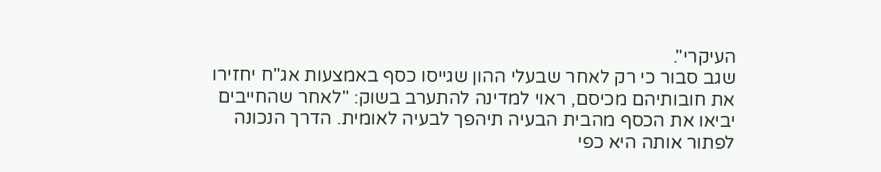העיקרי".
שגב סבור כי רק לאחר שבעלי ההון שגייסו כסף באמצעות אג"ח יחזירו את חובותיהם מכיסם, ראוי למדינה להתערב בשוק: "לאחר שהחייבים יביאו את הכסף מהבית הבעיה תיהפך לבעיה לאומית. הדרך הנכונה לפתור אותה היא כפי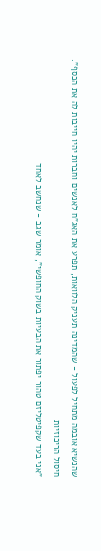שהנשיא אובמה מתחיל לפעול - שהמדינה תעניק הלוואות, תפרע את האג"ח לאנשים וחברות יהיו חייבות לה את הכסף".
חיסול הריכוזיות
"אני בעד שקפיטליזם טהור יפתור את הבעיות בשוק החופשי", אומר שגב - שנחשב לאחד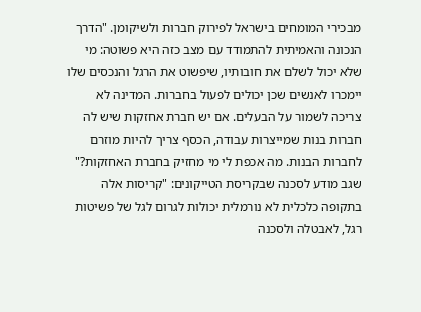מבכירי המומחים בישראל לפירוק חברות ולשיקומן. "הדרך הנכונה והאמיתית להתמודד עם מצב כזה היא פשוטה: מי שלא יכול לשלם את חובותיו, שיפשוט את הרגל והנכסים שלו יימכרו לאנשים שכן יכולים לפעול בחברות. המדינה לא צריכה לשמור על הבעלים. אם יש חברת אחזקות שיש לה חברות בנות שמייצרות עבודה, הכסף צריך להיות מוזרם לחברות הבנות. מה אכפת לי מי מחזיק בחברת האחזקות?"
שגב מודע לסכנה שבקריסת הטייקונים: "קריסות אלה בתקופה כלכלית לא נורמלית יכולות לגרום לגל של פשיטות רגל, לאבטלה ולסכנה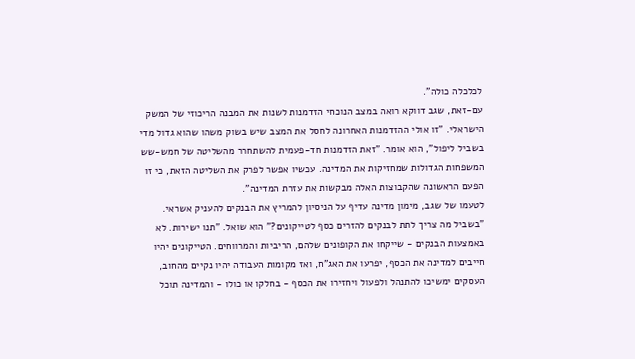לכלכלה כולה".
עם-זאת, שגב דווקא רואה במצב הנוכחי הזדמנות לשנות את המבנה הריכוזי של המשק הישראלי. "זו אולי ההזדמנות האחרונה לחסל את המצב שיש בשוק משהו שהוא גדול מדי בשביל ליפול", הוא אומר. "זאת הזדמנות חד-פעמית להשתחרר מהשליטה של חמש-שש המשפחות הגדולות שמחזיקות את המדינה. עכשיו אפשר לפרק את השליטה הזאת, כי זו הפעם הראשונה שהקבוצות האלה מבקשות את עזרת המדינה".
לטעמו של שגב, מימון מדינה עדיף על הניסיון להמריץ את הבנקים להעניק אשראי. "בשביל מה צריך לתת לבנקים להזרים כסף לטייקונים?" הוא שואל. "תנו ישירות. לא באמצעות הבנקים - שייקחו את הקופונים שלהם, הריביות והמרווחים. הטייקונים יהיו חייבים למדינה את הכסף, יפרעו את האג"ח, ואז מקומות העבודה יהיו נקיים מהחוב, העסקים ימשיכו להתנהל ולפעול ויחזירו את הכסף - בחלקו או כולו - והמדינה תוכל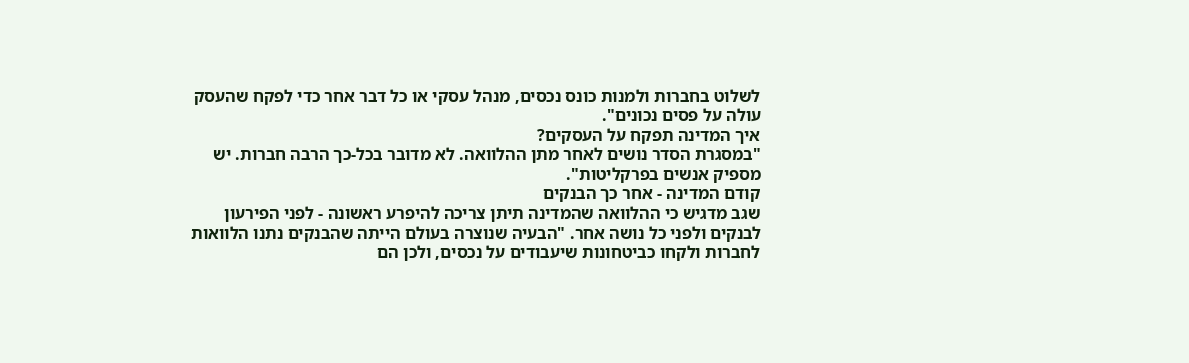לשלוט בחברות ולמנות כונס נכסים, מנהל עסקי או כל דבר אחר כדי לפקח שהעסק עולה על פסים נכונים".
איך המדינה תפקח על העסקים?
"במסגרת הסדר נושים לאחר מתן ההלוואה. לא מדובר בכל-כך הרבה חברות. יש מספיק אנשים בפרקליטות".
קודם המדינה - אחר כך הבנקים
שגב מדגיש כי ההלוואה שהמדינה תיתן צריכה להיפרע ראשונה - לפני הפירעון לבנקים ולפני כל נושה אחר. "הבעיה שנוצרה בעולם הייתה שהבנקים נתנו הלוואות לחברות ולקחו כביטחונות שיעבודים על נכסים, ולכן הם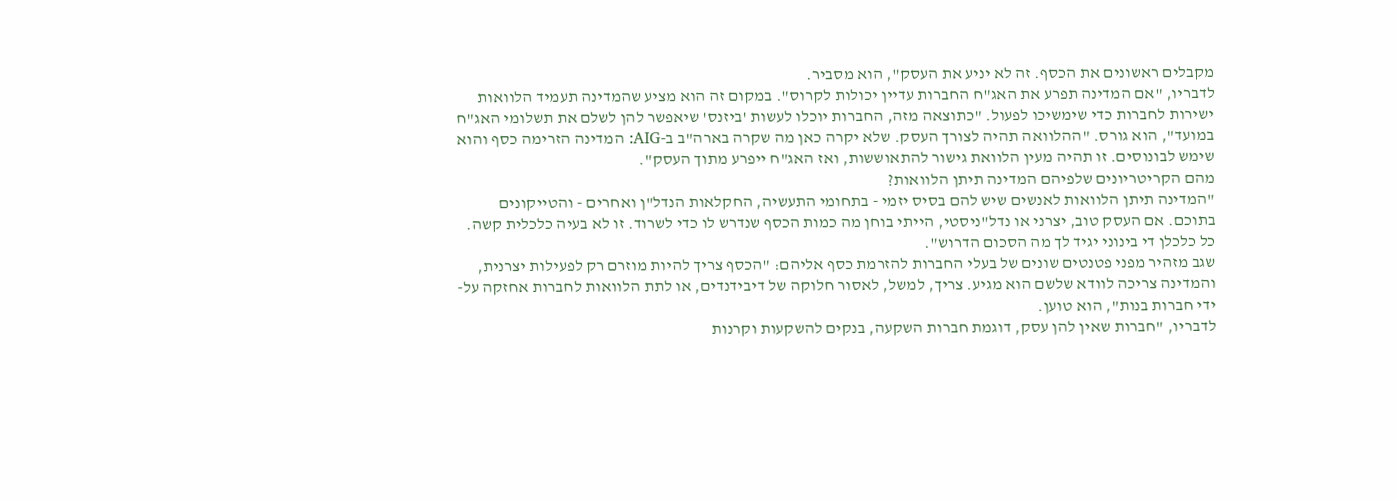מקבלים ראשונים את הכסף. זה לא יניע את העסק", הוא מסביר.
לדבריו, "אם המדינה תפרע את האג"ח החברות עדיין יכולות לקרוס". במקום זה הוא מציע שהמדינה תעמיד הלוואות ישירות לחברות כדי שימשיכו לפעול. "כתוצאה מזה, החברות יוכלו לעשות 'ביזנס' שיאפשר להן לשלם את תשלומי האג"ח במועד", הוא גורס. "ההלוואה תהיה לצורך העסק. שלא יקרה כאן מה שקרה בארה"ב ב-AIG: המדינה הזרימה כסף והוא שימש לבונוסים. זו תהיה מעין הלוואת גישור להתאוששות, ואז האג"ח ייפרע מתוך העסק".
מהם הקריטריונים שלפיהם המדינה תיתן הלוואות?
"המדינה תיתן הלוואות לאנשים שיש להם בסיס יזמי - בתחומי התעשיה, החקלאות הנדל"ן ואחרים - והטייקונים בתוכם. אם העסק טוב, יצרני או נדל"ניסטי, הייתי בוחן מה כמות הכסף שנדרש לו כדי לשרוד. זו לא בעיה כלכלית קשה. כל כלכלן די בינוני יגיד לך מה הסכום הדרוש".
שגב מזהיר מפני פטנטים שונים של בעלי החברות להזרמת כסף אליהם: "הכסף צריך להיות מוזרם רק לפעילות יצרנית, והמדינה צריכה לוודא שלשם הוא מגיע. צריך, למשל, לאסור חלוקה של דיבידנדים, או לתת הלוואות לחברות אחזקה על-ידי חברות בנות", הוא טוען.
לדבריו, "חברות שאין להן עסק, דוגמת חברות השקעה, בנקים להשקעות וקרנות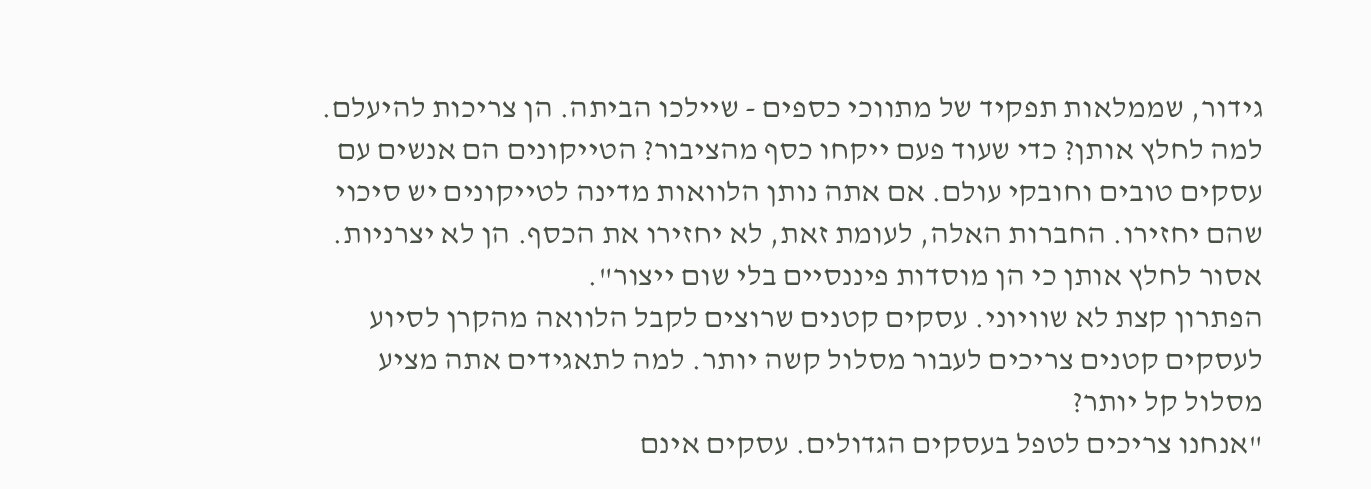גידור, שממלאות תפקיד של מתווכי כספים - שיילכו הביתה. הן צריכות להיעלם. למה לחלץ אותן? כדי שעוד פעם ייקחו כסף מהציבור? הטייקונים הם אנשים עם עסקים טובים וחובקי עולם. אם אתה נותן הלוואות מדינה לטייקונים יש סיכוי שהם יחזירו. החברות האלה, לעומת זאת, לא יחזירו את הכסף. הן לא יצרניות. אסור לחלץ אותן כי הן מוסדות פיננסיים בלי שום ייצור".
הפתרון קצת לא שוויוני. עסקים קטנים שרוצים לקבל הלוואה מהקרן לסיוע לעסקים קטנים צריכים לעבור מסלול קשה יותר. למה לתאגידים אתה מציע מסלול קל יותר?
"אנחנו צריכים לטפל בעסקים הגדולים. עסקים אינם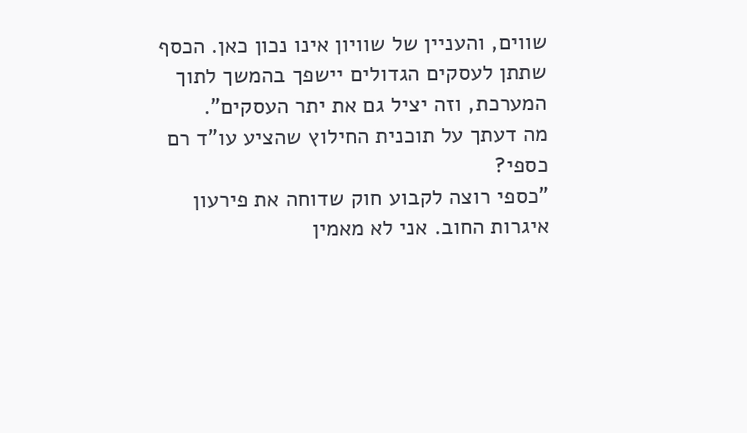שווים, והעניין של שוויון אינו נכון כאן. הכסף שתתן לעסקים הגדולים יישפך בהמשך לתוך המערכת, וזה יציל גם את יתר העסקים".
מה דעתך על תוכנית החילוץ שהציע עו"ד רם כספי?
"כספי רוצה לקבוע חוק שדוחה את פירעון איגרות החוב. אני לא מאמין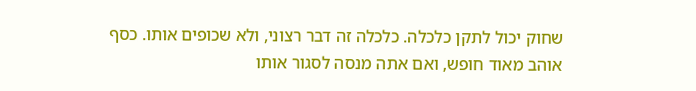שחוק יכול לתקן כלכלה. כלכלה זה דבר רצוני, ולא שכופים אותו. כסף אוהב מאוד חופש, ואם אתה מנסה לסגור אותו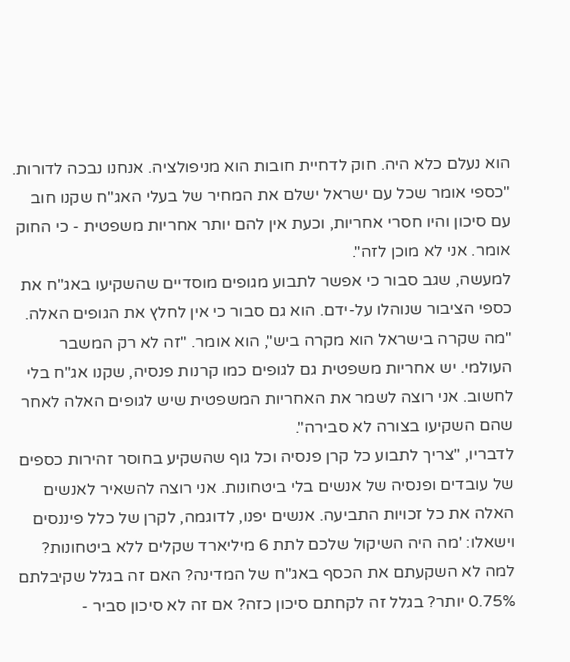הוא נעלם כלא היה. חוק לדחיית חובות הוא מניפולציה. אנחנו נבכה לדורות.
"כספי אומר שכל עם ישראל ישלם את המחיר של בעלי האג"ח שקנו חוב עם סיכון והיו חסרי אחריות, וכעת אין להם יותר אחריות משפטית - כי החוק אומר. אני לא מוכן לזה".
למעשה, שגב סבור כי אפשר לתבוע מגופים מוסדיים שהשקיעו באג"ח את כספי הציבור שנוהלו על-ידם. הוא גם סבור כי אין לחלץ את הגופים האלה. "מה שקרה בישראל הוא מקרה ביש", הוא אומר. "זה לא רק המשבר העולמי. יש אחריות משפטית גם לגופים כמו קרנות פנסיה, שקנו אג"ח בלי לחשוב. אני רוצה לשמר את האחריות המשפטית שיש לגופים האלה לאחר שהם השקיעו בצורה לא סבירה".
לדבריו, "צריך לתבוע כל קרן פנסיה וכל גוף שהשקיע בחוסר זהירות כספים של עובדים ופנסיה של אנשים בלי ביטחונות. אני רוצה להשאיר לאנשים האלה את כל זכויות התביעה. אנשים יפנו, לדוגמה, לקרן של כלל פיננסים וישאלו: 'מה היה השיקול שלכם לתת 6 מיליארד שקלים ללא ביטחונות? למה לא השקעתם את הכסף באג"ח של המדינה? האם זה בגלל שקיבלתם 0.75% יותר? בגלל זה לקחתם סיכון כזה? אם זה לא סיכון סביר -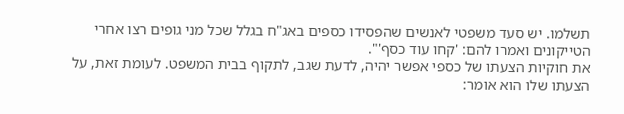תשלמו. יש סעד משפטי לאנשים שהפסידו כספים באג"ח בגלל שכל מני גופים רצו אחרי הטייקונים ואמרו להם: 'קחו עוד כסף'".
את חוקיות הצעתו של כספי אפשר יהיה, לדעת שגב, לתקוף בבית המשפט. לעומת זאת, על הצעתו שלו הוא אומר: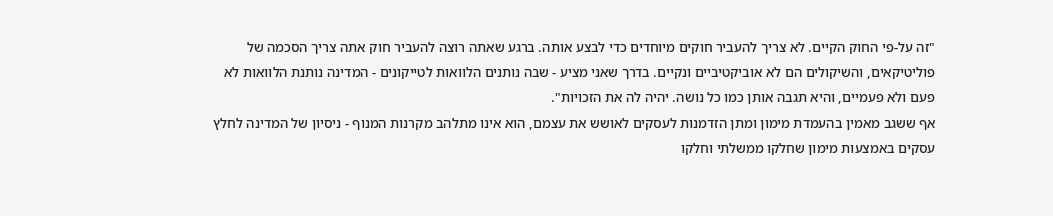"זה על-פי החוק הקיים. לא צריך להעביר חוקים מיוחדים כדי לבצע אותה. ברגע שאתה רוצה להעביר חוק אתה צריך הסכמה של פוליטיקאים, והשיקולים הם לא אוביקטיביים ונקיים. בדרך שאני מציע - שבה נותנים הלוואות לטייקונים - המדינה נותנת הלוואות לא פעם ולא פעמיים, והיא תגבה אותן כמו כל נושה. יהיה לה את הזכויות".
אף ששגב מאמין בהעמדת מימון ומתן הזדמנות לעסקים לאושש את עצמם, הוא אינו מתלהב מקרנות המנוף - ניסיון של המדינה לחלץ עסקים באמצעות מימון שחלקו ממשלתי וחלקו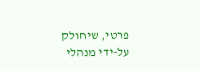פרטי, שיחולק על-ידי מנהלי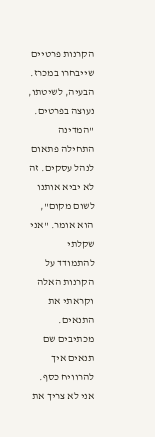הקרנות פרטיים שייבחרו במכרז. הבעיה, לשיטתו, נעוצה בפרטים. "המדינה התחילה פתאום לנהל עסקים. זה לא יביא אותנו לשום מקום", הוא אומר. "אני שקלתי להתמודד על הקרנות האלה וקראתי את התנאים. מכתיבים שם תנאים איך להרוויח כסף. אני לא צריך את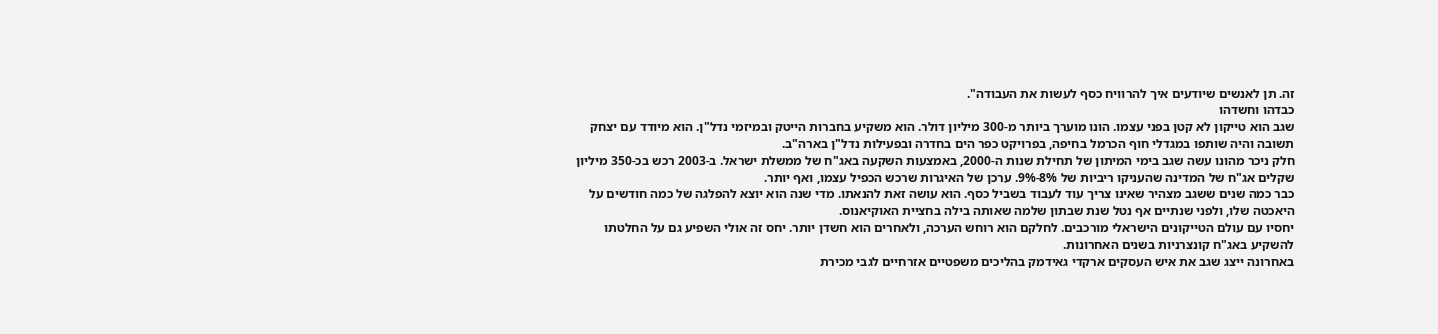זה. תן לאנשים שיודעים איך להרוויח כסף לעשות את העבודה".
כבדהו וחשדהו
שגב הוא טייקון לא קטן בפני עצמו. הונו מוערך ביותר מ-300 מיליון דולר. הוא משקיע בחברות הייטק ובמיזמי נדל"ן. הוא מיודד עם יצחק תשובה והיה שותפו במגדלי חוף הכרמל בחיפה, בפרויקט כפר הים בחדרה ובפעילות נדל"ן בארה"ב.
חלק ניכר מהונו עשה שגב בימי המיתון של תחילת שנות ה-2000, באמצעות השקעה באג"ח של ממשלת ישראל. ב-2003 רכש בכ-350 מיליון שקלים אג"ח של המדינה שהעניקו ריביות של 8%-9%. ערכן של האיגרות שרכש הכפיל עצמו, ואף יותר.
כבר כמה שנים ששגב מצהיר שאינו צריך עוד לעבוד בשביל כסף. הוא עושה זאת להנאתו. מדי שנה הוא יוצא להפלגה של כמה חודשים על היאכטה שלו, ולפני שנתיים אף נטל שנת שבתון שלמה שאותה בילה בחציית האוקיאנוס.
יחסיו עם עולם הטייקונים הישראלי מורכבים. לחלקם הוא רוחש הערכה, ולאחרים הוא חשדן יותר. יחס זה אולי השפיע גם על החלטתו להשקיע באג"ח קונצרניות בשנים האחרונות.
באחרונה ייצג שגב את איש העסקים ארקדי גאידמק בהליכים משפטיים אזרחיים לגבי מכירת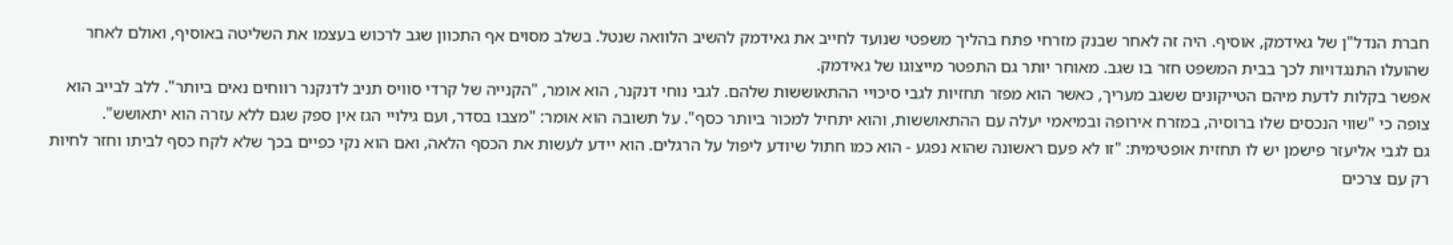חברת הנדל"ן של גאידמק, אוסיף. היה זה לאחר שבנק מזרחי פתח בהליך משפטי שנועד לחייב את גאידמק להשיב הלוואה שנטל. בשלב מסוים אף התכוון שגב לרכוש בעצמו את השליטה באוסיף, ואולם לאחר שהועלו התנגדויות לכך בבית המשפט חזר בו שגב. מאוחר יותר גם התפטר מייצוגו של גאידמק.
אפשר בקלות לדעת מיהם הטייקונים ששגב מעריך, כאשר הוא מפזר תחזיות לגבי סיכויי ההתאוששות שלהם. לגבי נוחי דנקנר, הוא אומר, "הקנייה של קרדי סוויס תניב לדנקנר רווחים נאים ביותר". ללב לבייב הוא צופה כי "שווי הנכסים שלו ברוסיה, במזרח אירופה ובמיאמי יעלה עם ההתאוששות, והוא יתחיל למכור ביותר כסף". על תשובה הוא אומר: "מצבו בסדר, ועם גילויי הגז אין ספק שגם ללא עזרה הוא יתאושש".
גם לגבי אליעזר פישמן יש לו תחזית אופטימית: "זו לא פעם ראשונה שהוא נפגע - הוא כמו חתול שיודע ליפול על הרגלים. הוא יידע לעשות את הכסף הלאה, ואם הוא נקי כפיים בכך שלא לקח כסף לביתו וחזר לחיות רק עם צרכים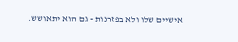אישיים שלו ולא בפזרנות - גם הוא יתאושש.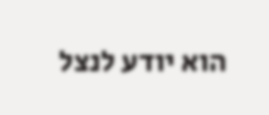הוא יודע לנצל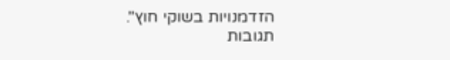הזדמנויות בשוקי חוץ".
תגובות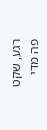רגע, שקט פה מדי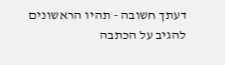דעתך חשובה - תהיו הראשונים להגיב על הכתבה